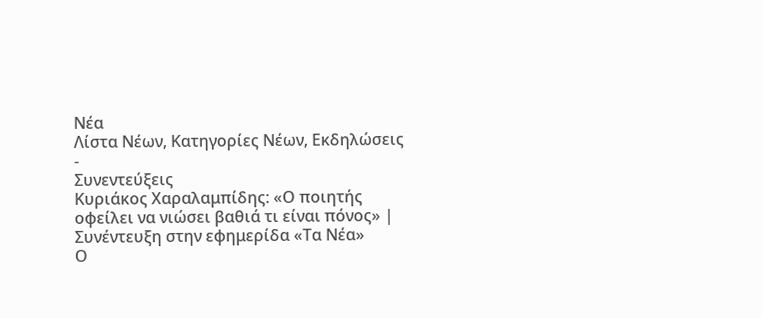Νέα
Λίστα Νέων, Κατηγορίες Νέων, Εκδηλώσεις
-
Συνεντεύξεις
Κυριάκος Χαραλαμπίδης: «Ο ποιητής οφείλει να νιώσει βαθιά τι είναι πόνος» | Συνέντευξη στην εφημερίδα «Τα Νέα»
Ο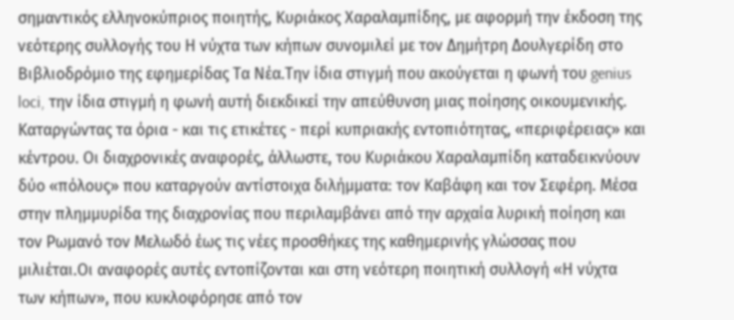σημαντικός ελληνοκύπριος ποιητής, Κυριάκος Χαραλαμπίδης, με αφορμή την έκδοση της νεότερης συλλογής του Η νύχτα των κήπων συνομιλεί με τον Δημήτρη Δουλγερίδη στο Βιβλιοδρόμιο της εφημερίδας Τα Νέα.Την ίδια στιγμή που ακούγεται η φωνή του genius loci, την ίδια στιγμή η φωνή αυτή διεκδικεί την απεύθυνση μιας ποίησης οικουμενικής. Καταργώντας τα όρια - και τις ετικέτες - περί κυπριακής εντοπιότητας, «περιφέρειας» και κέντρου. Οι διαχρονικές αναφορές, άλλωστε, του Κυριάκου Χαραλαμπίδη καταδεικνύουν δύο «πόλους» που καταργούν αντίστοιχα διλήμματα: τον Καβάφη και τον Σεφέρη. Μέσα στην πλημμυρίδα της διαχρονίας που περιλαμβάνει από την αρχαία λυρική ποίηση και τον Ρωμανό τον Μελωδό έως τις νέες προσθήκες της καθημερινής γλώσσας που μιλιέται.Οι αναφορές αυτές εντοπίζονται και στη νεότερη ποιητική συλλογή «Η νύχτα των κήπων», που κυκλοφόρησε από τον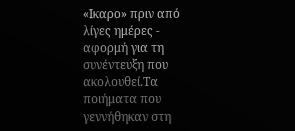«Ικαρο» πριν από λίγες ημέρες - αφορμή για τη συνέντευξη που ακολουθεί.Τα ποιήματα που γεννήθηκαν στη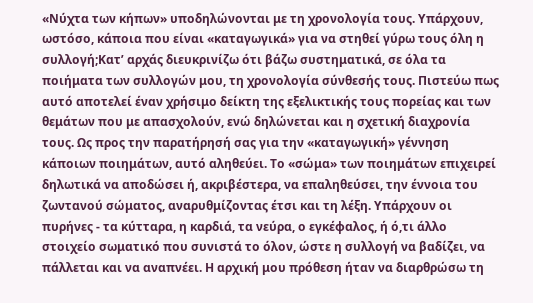«Νύχτα των κήπων» υποδηλώνονται με τη χρονολογία τους. Υπάρχουν, ωστόσο, κάποια που είναι «καταγωγικά» για να στηθεί γύρω τους όλη η συλλογή;Κατ’ αρχάς διευκρινίζω ότι βάζω συστηματικά, σε όλα τα ποιήματα των συλλογών μου, τη χρονολογία σύνθεσής τους. Πιστεύω πως αυτό αποτελεί έναν χρήσιμο δείκτη της εξελικτικής τους πορείας και των θεμάτων που με απασχολούν, ενώ δηλώνεται και η σχετική διαχρονία τους. Ως προς την παρατήρησή σας για την «καταγωγική» γέννηση κάποιων ποιημάτων, αυτό αληθεύει. Το «σώμα» των ποιημάτων επιχειρεί δηλωτικά να αποδώσει ή, ακριβέστερα, να επαληθεύσει, την έννοια του ζωντανού σώματος, αναρυθμίζοντας έτσι και τη λέξη. Υπάρχουν οι πυρήνες - τα κύτταρα, η καρδιά, τα νεύρα, ο εγκέφαλος, ή ό,τι άλλο στοιχείο σωματικό που συνιστά το όλον, ώστε η συλλογή να βαδίζει, να πάλλεται και να αναπνέει. Η αρχική μου πρόθεση ήταν να διαρθρώσω τη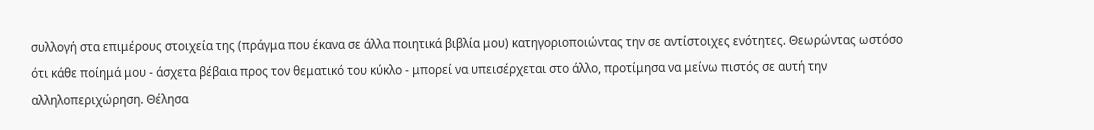συλλογή στα επιμέρους στοιχεία της (πράγμα που έκανα σε άλλα ποιητικά βιβλία μου) κατηγοριοποιώντας την σε αντίστοιχες ενότητες. Θεωρώντας ωστόσο ότι κάθε ποίημά μου - άσχετα βέβαια προς τον θεματικό του κύκλο - μπορεί να υπεισέρχεται στο άλλο, προτίμησα να μείνω πιστός σε αυτή την αλληλοπεριχώρηση. Θέλησα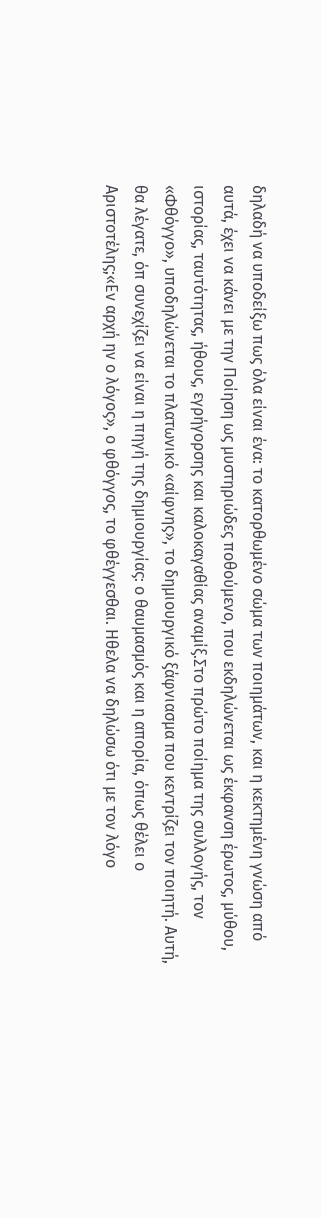δηλαδή να υποδείξω πως όλα είναι ένα: το κατορθωμένο σώμα των ποιημάτων, και η κεκτημένη γνώση από αυτά, έχει να κάνει με την Ποίηση ως μυστηριώδες ποθούμενο, που εκδηλώνεται ως έκφανση έρωτος, μύθου, ιστορίας, ταυτότητας, ήθους, εγρήγορσης και καλοκαγαθίας αναμίξ.Στο πρώτο ποίημα της συλλογής, τον «Φθόγγο», υποδηλώνεται το πλατωνικό «αίφνης», το δημιουργικό ξάφνιασμα που κεντρίζει τον ποιητή. Αυτή, θα λέγατε, όπ συνεχίζει να είναι η πηγή της δημιουργίας: ο θαυμασμός και η απορία, όπως θέλει ο Αριστοτέλης;«Εν αρχή ην ο λόγος», ο φθόγγος, το φθέγγεσθαι. Ηθελα να δηλώσω ότι με τον λόγο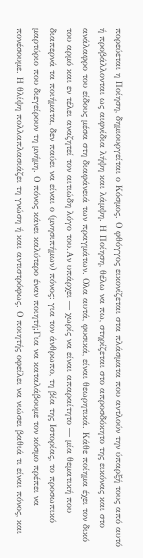πορεύεται η Ποίηση, δημιουργείται ο Κόσμος. Ο φθόγγος εικονίζεται στα πλάσματα που αντλούν την ύπαρξή τους από αυτό ή προβάλλονται ως αιφνίδια λήψη και λάμψη. Η Ποίηση, θέλω να πω, στηρίζεται στο απροσδόκητο της εικόνας και στο ανάλαφρο του είδους μέσα στη διαφάνειά των πραγμάτων. Ολα αυτά, φυσικά, είναι θεωρητικά. Κάθε ποίημα έχει τον δικό του αρμό και εν τέλει αναζητεί τον αιτιώδη λόγο του.Αν υπάρχει ― χωρίς να είναι απαραίτητο ― μία θεματική που διαπερνά τα ποιήματα, δεν παύει να είναι ο (μνησιπήμων) πόνος: για τον άνθρωπο, τη βία της Ιστορίας, το προσωπικό μαρτύριο που διεγείρουν τη μνήμη. Ο πόνος κάνει καλύτερο έναν ποιητή;Για να καταλάβουμε τον κόσμο πρέπει να πονέσουμε. Η θλίψη πολλαπλασιάζει τη γνώση ή και αντιστρόφως. Ο ποιητής οφείλει να νιώσει βαθιά τι είναι πόνος, και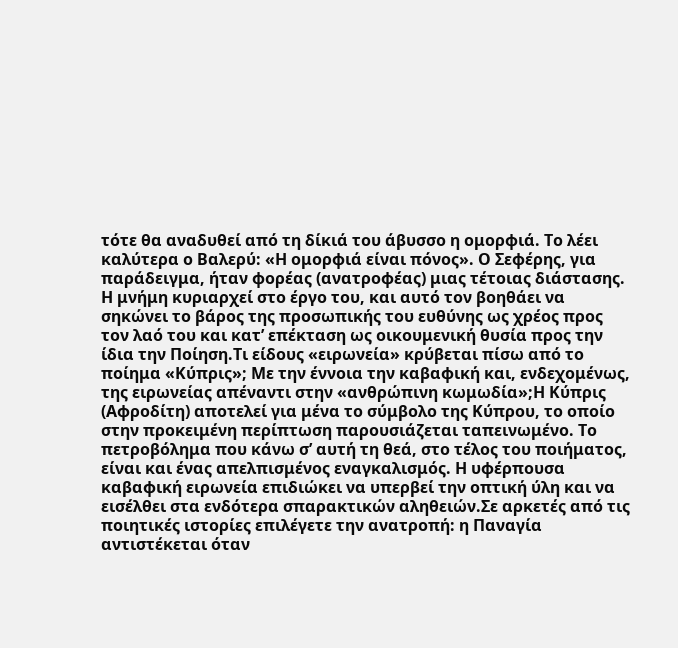τότε θα αναδυθεί από τη δίκιά του άβυσσο η ομορφιά. Το λέει καλύτερα ο Βαλερύ: «Η ομορφιά είναι πόνος». Ο Σεφέρης, για παράδειγμα, ήταν φορέας (ανατροφέας) μιας τέτοιας διάστασης. Η μνήμη κυριαρχεί στο έργο του, και αυτό τον βοηθάει να σηκώνει το βάρος της προσωπικής του ευθύνης ως χρέος προς τον λαό του και κατ’ επέκταση ως οικουμενική θυσία προς την ίδια την Ποίηση.Τι είδους «ειρωνεία» κρύβεται πίσω από το ποίημα «Κύπρις»; Με την έννοια την καβαφική και, ενδεχομένως, της ειρωνείας απέναντι στην «ανθρώπινη κωμωδία»;Η Κύπρις (Αφροδίτη) αποτελεί για μένα το σύμβολο της Κύπρου, το οποίο στην προκειμένη περίπτωση παρουσιάζεται ταπεινωμένο. Το πετροβόλημα που κάνω σ’ αυτή τη θεά, στο τέλος του ποιήματος, είναι και ένας απελπισμένος εναγκαλισμός. Η υφέρπουσα καβαφική ειρωνεία επιδιώκει να υπερβεί την οπτική ύλη και να εισέλθει στα ενδότερα σπαρακτικών αληθειών.Σε αρκετές από τις ποιητικές ιστορίες επιλέγετε την ανατροπή: η Παναγία αντιστέκεται όταν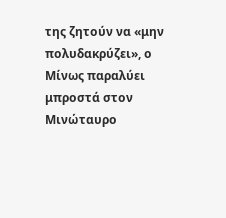της ζητούν να «μην πολυδακρύζει», ο Μίνως παραλύει μπροστά στον Μινώταυρο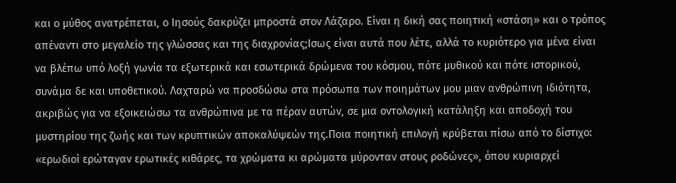και ο μύθος ανατρέπεται, ο Ιησούς δακρύζει μπροστά στον Λάζαρο. Είναι η δική σας ποιητική «στάση» και ο τρόπος απέναντι στο μεγαλείο της γλώσσας και της διαχρονίας;Ισως είναι αυτά που λέτε, αλλά το κυριότερο για μένα είναι να βλέπω υπό λοξή γωνία τα εξωτερικά και εσωτερικά δρώμενα του κόσμου, πότε μυθικού και πότε ιστορικού, συνάμα δε και υποθετικού. Λαχταρώ να προσδώσω στα πρόσωπα των ποιημάτων μου μιαν ανθρώπινη ιδιότητα, ακριβώς για να εξοικειώσω τα ανθρώπινα με τα πέραν αυτών, σε μια οντολογική κατάληξη και αποδοχή του μυστηρίου της ζωής και των κρυπτικών αποκαλύψεών της.Ποια ποιητική επιλογή κρύβεται πίσω από το δίστιχο: «ερωδιοί ερώταγαν ερωτικές κιθάρες, τα χρώματα κι αρώματα μύρονταν στους ροδώνες», όπου κυριαρχεί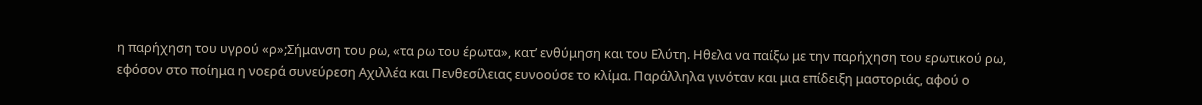η παρήχηση του υγρού «ρ»;Σήμανση του ρω, «τα ρω του έρωτα», κατ’ ενθύμηση και του Ελύτη. Ηθελα να παίξω με την παρήχηση του ερωτικού ρω, εφόσον στο ποίημα η νοερά συνεύρεση Αχιλλέα και Πενθεσίλειας ευνοούσε το κλίμα. Παράλληλα γινόταν και μια επίδειξη μαστοριάς, αφού ο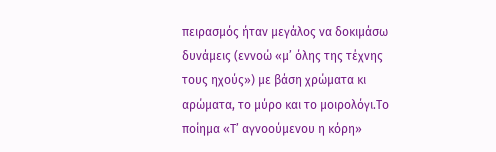πειρασμός ήταν μεγάλος να δοκιμάσω δυνάμεις (εννοώ «μ’ όλης της τέχνης τους ηχούς») με βάση χρώματα κι αρώματα, το μύρο και το μοιρολόγι.Το ποίημα «Τ’ αγνοούμενου η κόρη»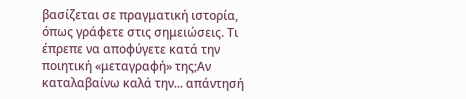βασίζεται σε πραγματική ιστορία, όπως γράφετε στις σημειώσεις. Τι έπρεπε να αποφύγετε κατά την ποιητική «μεταγραφή» της;Αν καταλαβαίνω καλά την... απάντησή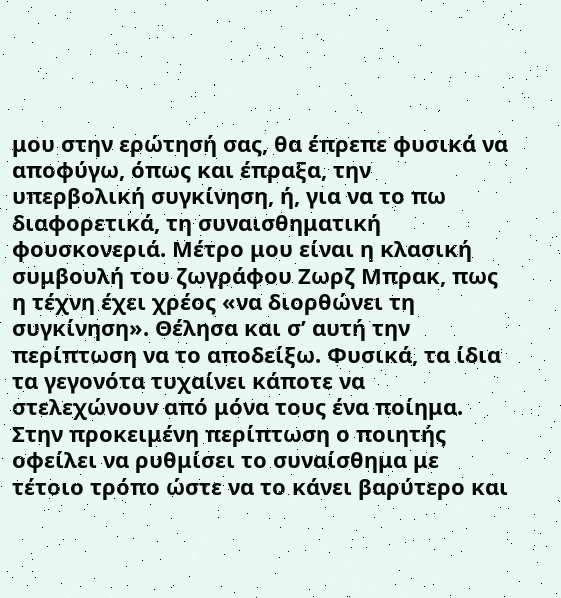μου στην ερώτησή σας, θα έπρεπε φυσικά να αποφύγω, όπως και έπραξα, την υπερβολική συγκίνηση, ή, για να το πω διαφορετικά, τη συναισθηματική φουσκονεριά. Μέτρο μου είναι η κλασική συμβουλή του ζωγράφου Ζωρζ Μπρακ, πως η τέχνη έχει χρέος «να διορθώνει τη συγκίνηση». Θέλησα και σ’ αυτή την περίπτωση να το αποδείξω. Φυσικά, τα ίδια τα γεγονότα τυχαίνει κάποτε να στελεχώνουν από μόνα τους ένα ποίημα. Στην προκειμένη περίπτωση ο ποιητής οφείλει να ρυθμίσει το συναίσθημα με τέτοιο τρόπο ώστε να το κάνει βαρύτερο και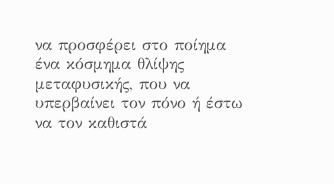να προσφέρει στο ποίημα ένα κόσμημα θλίψης μεταφυσικής, που να υπερβαίνει τον πόνο ή έστω να τον καθιστά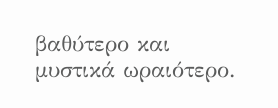βαθύτερο και μυστικά ωραιότερο.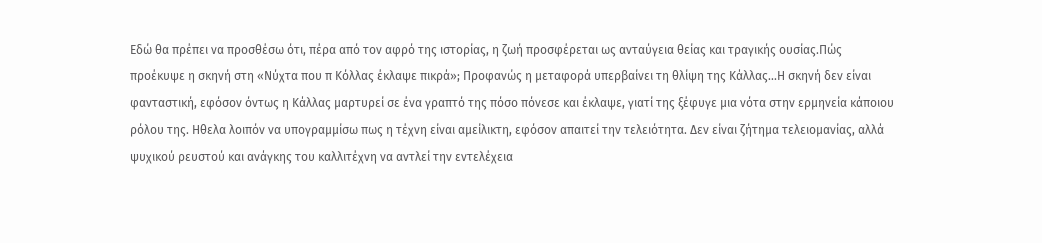Εδώ θα πρέπει να προσθέσω ότι, πέρα από τον αφρό της ιστορίας, η ζωή προσφέρεται ως ανταύγεια θείας και τραγικής ουσίας.Πώς προέκυψε η σκηνή στη «Νύχτα που π Κόλλας έκλαψε πικρά»; Προφανώς η μεταφορά υπερβαίνει τη θλίψη της Κάλλας...Η σκηνή δεν είναι φανταστική, εφόσον όντως η Κάλλας μαρτυρεί σε ένα γραπτό της πόσο πόνεσε και έκλαψε, γιατί της ξέφυγε μια νότα στην ερμηνεία κάποιου ρόλου της. Ηθελα λοιπόν να υπογραμμίσω πως η τέχνη είναι αμείλικτη, εφόσον απαιτεί την τελειότητα. Δεν είναι ζήτημα τελειομανίας, αλλά ψυχικού ρευστού και ανάγκης του καλλιτέχνη να αντλεί την εντελέχεια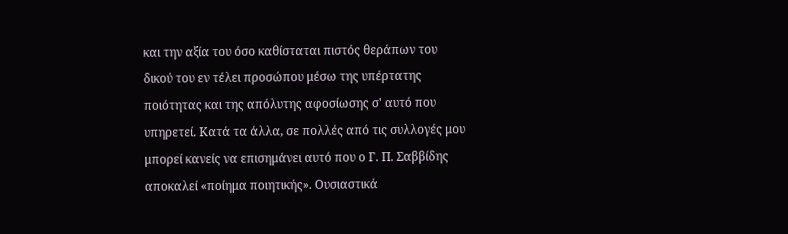και την αξία του όσο καθίσταται πιστός θεράπων του δικού του εν τέλει προσώπου μέσω της υπέρτατης ποιότητας και της απόλυτης αφοσίωσης σ' αυτό που υπηρετεί. Κατά τα άλλα, σε πολλές από τις συλλογές μου μπορεί κανείς να επισημάνει αυτό που ο Γ. Π. Σαββίδης αποκαλεί «ποίημα ποιητικής». Ουσιαστικά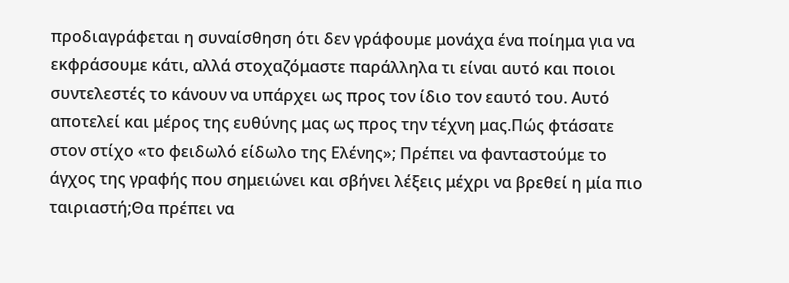προδιαγράφεται η συναίσθηση ότι δεν γράφουμε μονάχα ένα ποίημα για να εκφράσουμε κάτι, αλλά στοχαζόμαστε παράλληλα τι είναι αυτό και ποιοι συντελεστές το κάνουν να υπάρχει ως προς τον ίδιο τον εαυτό του. Αυτό αποτελεί και μέρος της ευθύνης μας ως προς την τέχνη μας.Πώς φτάσατε στον στίχο «το φειδωλό είδωλο της Ελένης»; Πρέπει να φανταστούμε το άγχος της γραφής που σημειώνει και σβήνει λέξεις μέχρι να βρεθεί η μία πιο ταιριαστή;Θα πρέπει να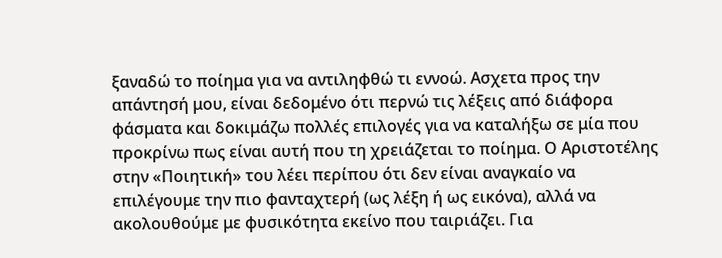ξαναδώ το ποίημα για να αντιληφθώ τι εννοώ. Ασχετα προς την απάντησή μου, είναι δεδομένο ότι περνώ τις λέξεις από διάφορα φάσματα και δοκιμάζω πολλές επιλογές για να καταλήξω σε μία που προκρίνω πως είναι αυτή που τη χρειάζεται το ποίημα. Ο Αριστοτέλης στην «Ποιητική» του λέει περίπου ότι δεν είναι αναγκαίο να επιλέγουμε την πιο φανταχτερή (ως λέξη ή ως εικόνα), αλλά να ακολουθούμε με φυσικότητα εκείνο που ταιριάζει. Για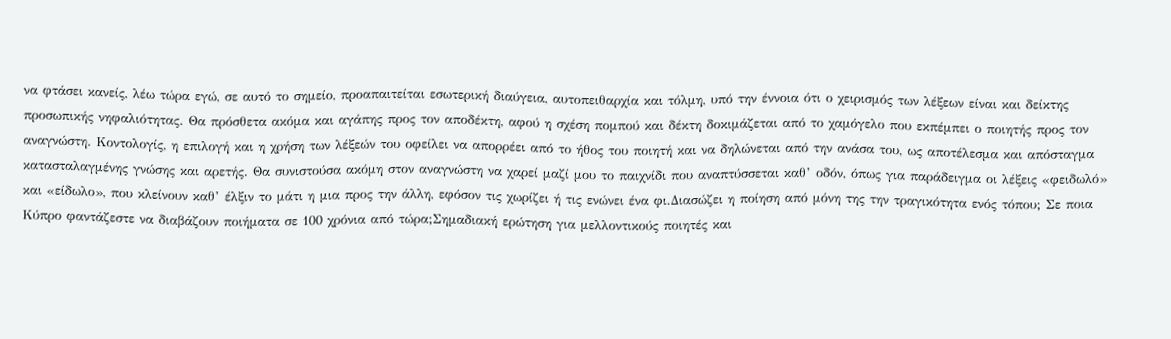να φτάσει κανείς, λέω τώρα εγώ, σε αυτό το σημείο, προαπαιτείται εσωτερική διαύγεια, αυτοπειθαρχία και τόλμη, υπό την έννοια ότι ο χειρισμός των λέξεων είναι και δείκτης προσωπικής νηφαλιότητας. Θα πρόσθετα ακόμα και αγάπης προς τον αποδέκτη, αφού η σχέση πομπού και δέκτη δοκιμάζεται από το χαμόγελο που εκπέμπει ο ποιητής προς τον αναγνώστη. Κοντολογίς, η επιλογή και η χρήση των λέξεών του οφείλει να απορρέει από το ήθος του ποιητή και να δηλώνεται από την ανάσα του, ως αποτέλεσμα και απόσταγμα κατασταλαγμένης γνώσης και αρετής. Θα συνιστούσα ακόμη στον αναγνώστη να χαρεί μαζί μου το παιχνίδι που αναπτύσσεται καθ’ οδόν, όπως για παράδειγμα οι λέξεις «φειδωλό» και «είδωλο», που κλείνουν καθ’ έλξιν το μάτι η μια προς την άλλη, εφόσον τις χωρίζει ή τις ενώνει ένα φι.Διασώζει η ποίηση από μόνη της την τραγικότητα ενός τόπου; Σε ποια Κύπρο φαντάζεστε να διαβάζουν ποιήματα σε 100 χρόνια από τώρα;Σημαδιακή ερώτηση για μελλοντικούς ποιητές και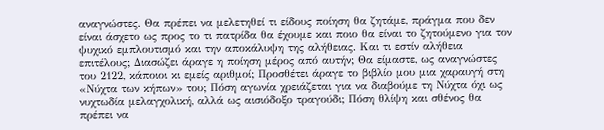αναγνώστες. Θα πρέπει να μελετηθεί τι είδους ποίηση θα ζητάμε, πράγμα που δεν είναι άσχετο ως προς το τι πατρίδα θα έχουμε και ποιο θα είναι το ζητούμενο για τον ψυχικό εμπλουτισμό και την αποκάλυψη της αλήθειας. Και τι εστίν αλήθεια επιτέλους; Διασώζει άραγε η ποίηση μέρος από αυτήν; Θα είμαστε, ως αναγνώστες του 2122, κάποιοι κι εμείς αριθμοί; Προσθέτει άραγε το βιβλίο μου μια χαραυγή στη «Νύχτα των κήπων» του; Πόση αγωνία χρειάζεται για να διαβούμε τη Νύχτα όχι ως νυχτωδία μελαγχολική, αλλά ως αισιόδοξο τραγούδι; Πόση θλίψη και σθένος θα πρέπει να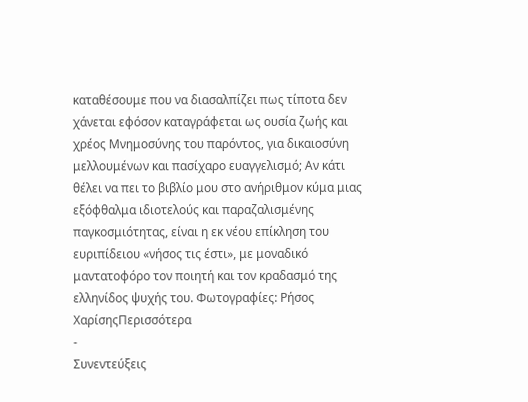καταθέσουμε που να διασαλπίζει πως τίποτα δεν χάνεται εφόσον καταγράφεται ως ουσία ζωής και χρέος Μνημοσύνης του παρόντος, για δικαιοσύνη μελλουμένων και πασίχαρο ευαγγελισμό; Αν κάτι θέλει να πει το βιβλίο μου στο ανήριθμον κύμα μιας εξόφθαλμα ιδιοτελούς και παραζαλισμένης παγκοσμιότητας, είναι η εκ νέου επίκληση του ευριπίδειου «νήσος τις έστι», με μοναδικό μαντατοφόρο τον ποιητή και τον κραδασμό της ελληνίδος ψυχής του. Φωτογραφίες: Ρήσος ΧαρίσηςΠερισσότερα
-
Συνεντεύξεις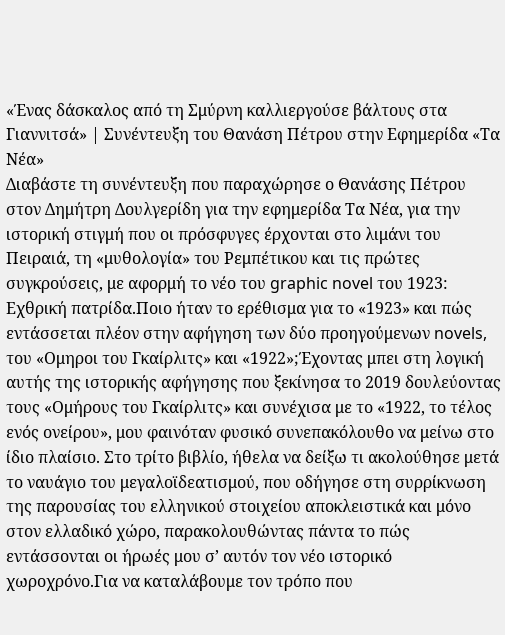«Ένας δάσκαλος από τη Σμύρνη καλλιεργούσε βάλτους στα Γιαννιτσά» | Συνέντευξη του Θανάση Πέτρου στην Εφημερίδα «Τα Νέα»
Διαβάστε τη συνέντευξη που παραχώρησε ο Θανάσης Πέτρου στον Δημήτρη Δουλγερίδη για την εφημερίδα Τα Νέα, για την ιστορική στιγμή που οι πρόσφυγες έρχονται στο λιμάνι του Πειραιά, τη «μυθολογία» του Ρεμπέτικου και τις πρώτες συγκρούσεις, με αφορμή το νέο του graphic novel του 1923: Εχθρική πατρίδα.Ποιο ήταν το ερέθισμα για το «1923» και πώς εντάσσεται πλέον στην αφήγηση των δύο προηγούμενων novels, του «Ομηροι του Γκαίρλιτς» και «1922»;Έχοντας μπει στη λογική αυτής της ιστορικής αφήγησης που ξεκίνησα το 2019 δουλεύοντας τους «Ομήρους του Γκαίρλιτς» και συνέχισα με το «1922, το τέλος ενός ονείρου», μου φαινόταν φυσικό συνεπακόλουθο να μείνω στο ίδιο πλαίσιο. Στο τρίτο βιβλίο, ήθελα να δείξω τι ακολούθησε μετά το ναυάγιο του μεγαλοϊδεατισμού, που οδήγησε στη συρρίκνωση της παρουσίας του ελληνικού στοιχείου αποκλειστικά και μόνο στον ελλαδικό χώρο, παρακολουθώντας πάντα το πώς εντάσσονται οι ήρωές μου σ’ αυτόν τον νέο ιστορικό χωροχρόνο.Για να καταλάβουμε τον τρόπο που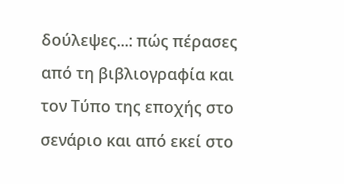δούλεψες...: πώς πέρασες από τη βιβλιογραφία και τον Τύπο της εποχής στο σενάριο και από εκεί στο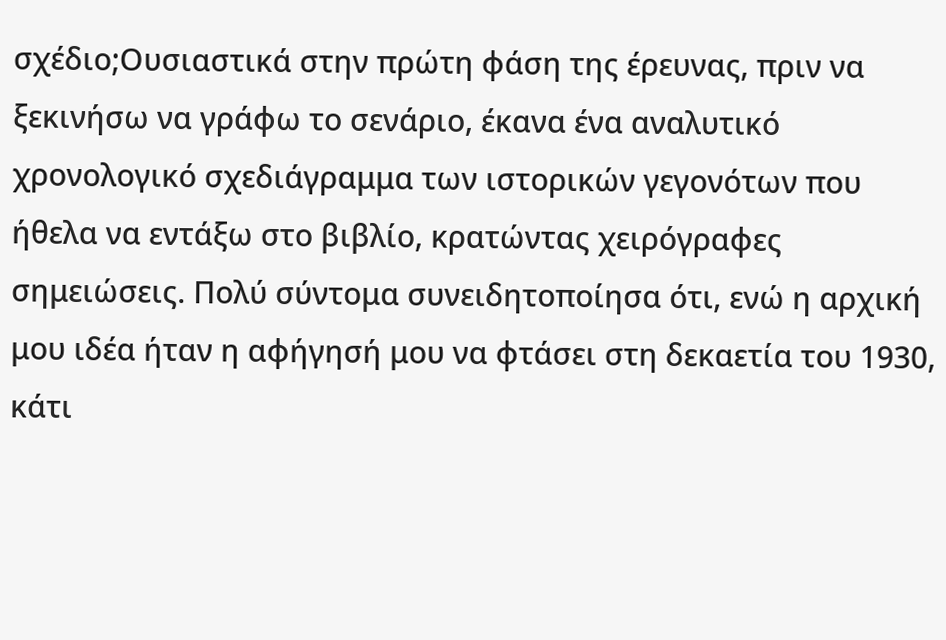σχέδιο;Ουσιαστικά στην πρώτη φάση της έρευνας, πριν να ξεκινήσω να γράφω το σενάριο, έκανα ένα αναλυτικό χρονολογικό σχεδιάγραμμα των ιστορικών γεγονότων που ήθελα να εντάξω στο βιβλίο, κρατώντας χειρόγραφες σημειώσεις. Πολύ σύντομα συνειδητοποίησα ότι, ενώ η αρχική μου ιδέα ήταν η αφήγησή μου να φτάσει στη δεκαετία του 1930, κάτι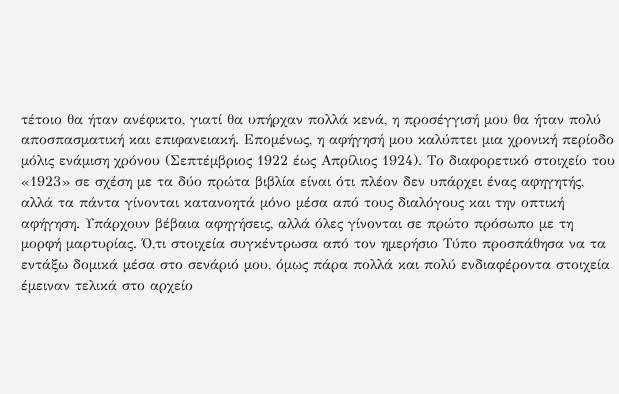τέτοιο θα ήταν ανέφικτο, γιατί θα υπήρχαν πολλά κενά, η προσέγγισή μου θα ήταν πολύ αποσπασματική και επιφανειακή. Επομένως, η αφήγησή μου καλύπτει μια χρονική περίοδο μόλις ενάμιση χρόνου (Σεπτέμβριος 1922 έως Απρίλιος 1924). Το διαφορετικό στοιχείο του «1923» σε σχέση με τα δύο πρώτα βιβλία είναι ότι πλέον δεν υπάρχει ένας αφηγητής, αλλά τα πάντα γίνονται κατανοητά μόνο μέσα από τους διαλόγους και την οπτική αφήγηση. Υπάρχουν βέβαια αφηγήσεις, αλλά όλες γίνονται σε πρώτο πρόσωπο με τη μορφή μαρτυρίας. Ό,τι στοιχεία συγκέντρωσα από τον ημερήσιο Τύπο προσπάθησα να τα εντάξω δομικά μέσα στο σενάριό μου, όμως πάρα πολλά και πολύ ενδιαφέροντα στοιχεία έμειναν τελικά στο αρχείο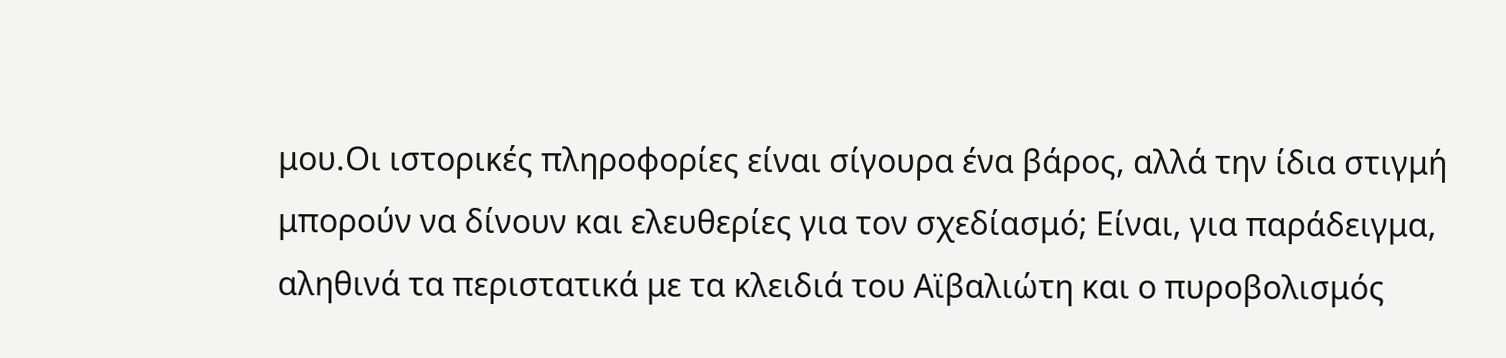μου.Οι ιστορικές πληροφορίες είναι σίγουρα ένα βάρος, αλλά την ίδια στιγμή μπορούν να δίνουν και ελευθερίες για τον σχεδίασμό; Είναι, για παράδειγμα, αληθινά τα περιστατικά με τα κλειδιά του Αϊβαλιώτη και ο πυροβολισμός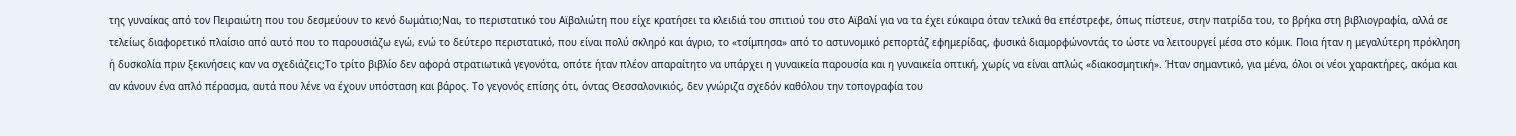της γυναίκας από τον Πειραιώτη που του δεσμεύουν το κενό δωμάτιο;Ναι, το περιστατικό του Αϊβαλιώτη που είχε κρατήσει τα κλειδιά του σπιτιού του στο Αϊβαλί για να τα έχει εύκαιρα όταν τελικά θα επέστρεφε, όπως πίστευε, στην πατρίδα του, το βρήκα στη βιβλιογραφία, αλλά σε τελείως διαφορετικό πλαίσιο από αυτό που το παρουσιάζω εγώ, ενώ το δεύτερο περιστατικό, που είναι πολύ σκληρό και άγριο, το «τσίμπησα» από το αστυνομικό ρεπορτάζ εφημερίδας, φυσικά διαμορφώνοντάς το ώστε να λειτουργεί μέσα στο κόμικ. Ποια ήταν η μεγαλύτερη πρόκληση ή δυσκολία πριν ξεκινήσεις καν να σχεδιάζεις;Το τρίτο βιβλίο δεν αφορά στρατιωτικά γεγονότα, οπότε ήταν πλέον απαραίτητο να υπάρχει η γυναικεία παρουσία και η γυναικεία οπτική, χωρίς να είναι απλώς «διακοσμητική». Ήταν σημαντικό, για μένα, όλοι οι νέοι χαρακτήρες, ακόμα και αν κάνουν ένα απλό πέρασμα, αυτά που λένε να έχουν υπόσταση και βάρος. Το γεγονός επίσης ότι, όντας Θεσσαλονικιός, δεν γνώριζα σχεδόν καθόλου την τοπογραφία του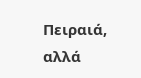Πειραιά, αλλά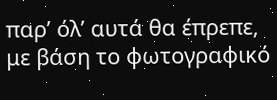παρ’ όλ’ αυτά θα έπρεπε, με βάση το φωτογραφικό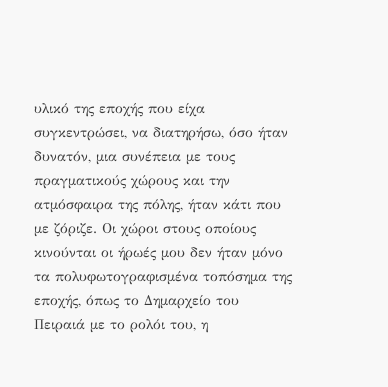υλικό της εποχής που είχα συγκεντρώσει, να διατηρήσω, όσο ήταν δυνατόν, μια συνέπεια με τους πραγματικούς χώρους και την ατμόσφαιρα της πόλης, ήταν κάτι που με ζόριζε. Οι χώροι στους οποίους κινούνται οι ήρωές μου δεν ήταν μόνο τα πολυφωτογραφισμένα τοπόσημα της εποχής, όπως το Δημαρχείο του Πειραιά με το ρολόι του, η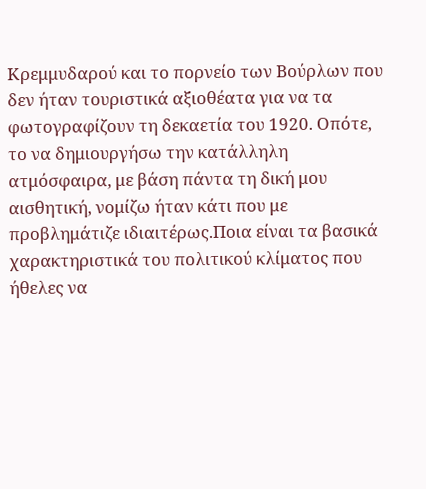Κρεμμυδαρού και το πορνείο των Βούρλων που δεν ήταν τουριστικά αξιοθέατα για να τα φωτογραφίζουν τη δεκαετία του 1920. Οπότε, το να δημιουργήσω την κατάλληλη ατμόσφαιρα, με βάση πάντα τη δική μου αισθητική, νομίζω ήταν κάτι που με προβλημάτιζε ιδιαιτέρως.Ποια είναι τα βασικά χαρακτηριστικά του πολιτικού κλίματος που ήθελες να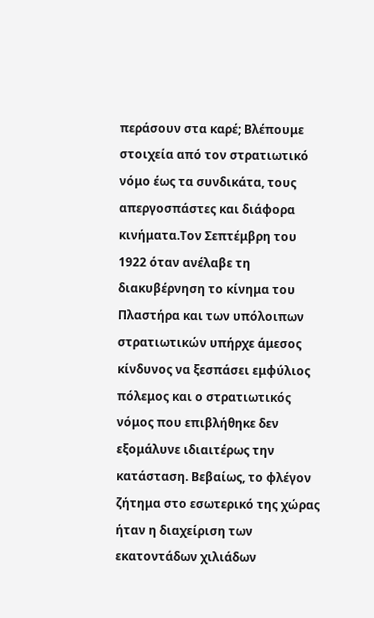περάσουν στα καρέ; Βλέπουμε στοιχεία από τον στρατιωτικό νόμο έως τα συνδικάτα, τους απεργοσπάστες και διάφορα κινήματα.Τον Σεπτέμβρη του 1922 όταν ανέλαβε τη διακυβέρνηση το κίνημα του Πλαστήρα και των υπόλοιπων στρατιωτικών υπήρχε άμεσος κίνδυνος να ξεσπάσει εμφύλιος πόλεμος και ο στρατιωτικός νόμος που επιβλήθηκε δεν εξομάλυνε ιδιαιτέρως την κατάσταση. Βεβαίως, το φλέγον ζήτημα στο εσωτερικό της χώρας ήταν η διαχείριση των εκατοντάδων χιλιάδων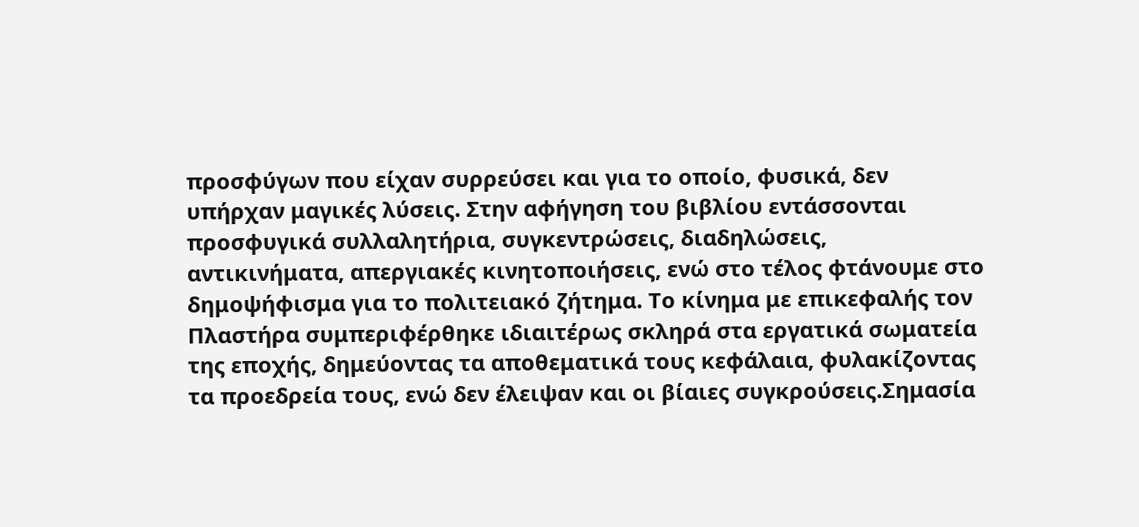προσφύγων που είχαν συρρεύσει και για το οποίο, φυσικά, δεν υπήρχαν μαγικές λύσεις. Στην αφήγηση του βιβλίου εντάσσονται προσφυγικά συλλαλητήρια, συγκεντρώσεις, διαδηλώσεις, αντικινήματα, απεργιακές κινητοποιήσεις, ενώ στο τέλος φτάνουμε στο δημοψήφισμα για το πολιτειακό ζήτημα. Το κίνημα με επικεφαλής τον Πλαστήρα συμπεριφέρθηκε ιδιαιτέρως σκληρά στα εργατικά σωματεία της εποχής, δημεύοντας τα αποθεματικά τους κεφάλαια, φυλακίζοντας τα προεδρεία τους, ενώ δεν έλειψαν και οι βίαιες συγκρούσεις.Σημασία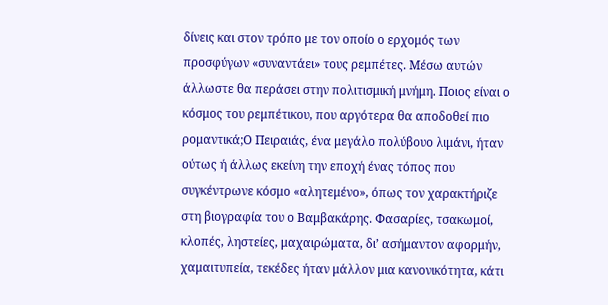δίνεις και στον τρόπο με τον οποίο ο ερχομός των προσφύγων «συναντάει» τους ρεμπέτες. Μέσω αυτών άλλωστε θα περάσει στην πολιτισμική μνήμη. Ποιος είναι ο κόσμος του ρεμπέτικου, που αργότερα θα αποδοθεί πιο ρομαντικά;Ο Πειραιάς, ένα μεγάλο πολύβουο λιμάνι, ήταν ούτως ή άλλως εκείνη την εποχή ένας τόπος που συγκέντρωνε κόσμο «αλητεμένο», όπως τον χαρακτήριζε στη βιογραφία του ο Βαμβακάρης. Φασαρίες, τσακωμοί, κλοπές, ληστείες, μαχαιρώματα, δι’ ασήμαντον αφορμήν, χαμαιτυπεία, τεκέδες ήταν μάλλον μια κανονικότητα, κάτι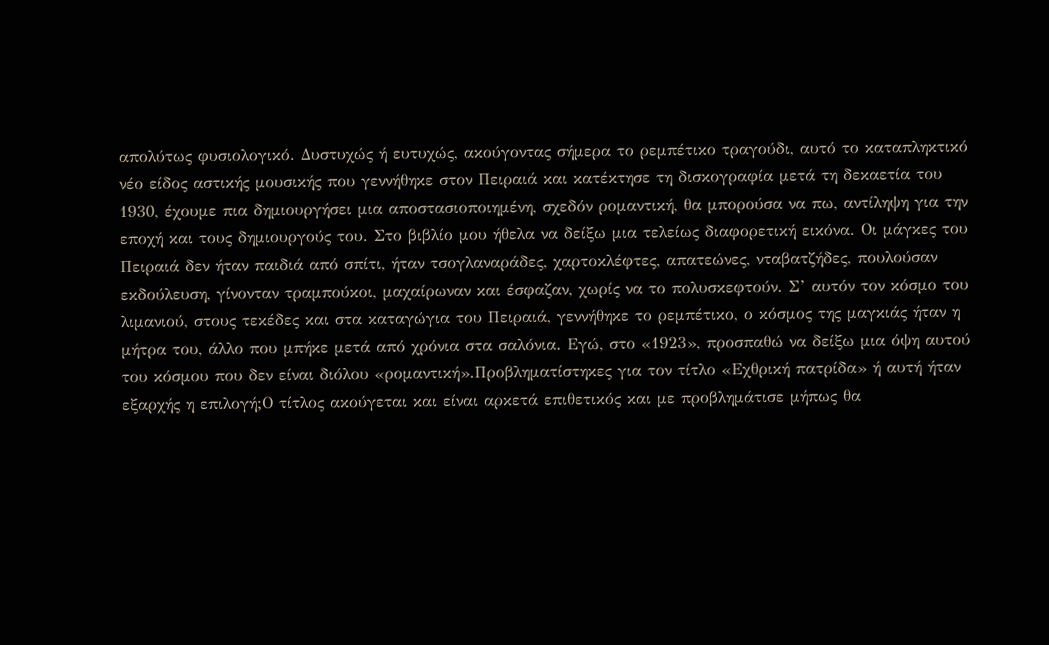απολύτως φυσιολογικό. Δυστυχώς ή ευτυχώς, ακούγοντας σήμερα το ρεμπέτικο τραγούδι, αυτό το καταπληκτικό νέο είδος αστικής μουσικής που γεννήθηκε στον Πειραιά και κατέκτησε τη δισκογραφία μετά τη δεκαετία του 1930, έχουμε πια δημιουργήσει μια αποστασιοποιημένη, σχεδόν ρομαντική, θα μπορούσα να πω, αντίληψη για την εποχή και τους δημιουργούς του. Στο βιβλίο μου ήθελα να δείξω μια τελείως διαφορετική εικόνα. Οι μάγκες του Πειραιά δεν ήταν παιδιά από σπίτι, ήταν τσογλαναράδες, χαρτοκλέφτες, απατεώνες, νταβατζήδες, πουλούσαν εκδούλευση, γίνονταν τραμπούκοι, μαχαίρωναν και έσφαζαν, χωρίς να το πολυσκεφτούν. Σ’ αυτόν τον κόσμο του λιμανιού, στους τεκέδες και στα καταγώγια του Πειραιά, γεννήθηκε το ρεμπέτικο, ο κόσμος της μαγκιάς ήταν η μήτρα του, άλλο που μπήκε μετά από χρόνια στα σαλόνια. Εγώ, στο «1923», προσπαθώ να δείξω μια όψη αυτού του κόσμου που δεν είναι διόλου «ρομαντική».Προβληματίστηκες για τον τίτλο «Εχθρική πατρίδα» ή αυτή ήταν εξαρχής η επιλογή;Ο τίτλος ακούγεται και είναι αρκετά επιθετικός και με προβλημάτισε μήπως θα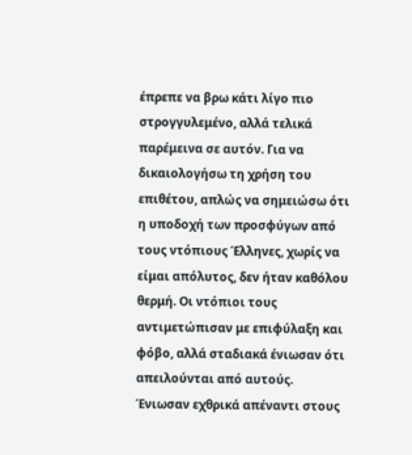έπρεπε να βρω κάτι λίγο πιο στρογγυλεμένο, αλλά τελικά παρέμεινα σε αυτόν. Για να δικαιολογήσω τη χρήση του επιθέτου, απλώς να σημειώσω ότι η υποδοχή των προσφύγων από τους ντόπιους Έλληνες, χωρίς να είμαι απόλυτος, δεν ήταν καθόλου θερμή. Οι ντόπιοι τους αντιμετώπισαν με επιφύλαξη και φόβο, αλλά σταδιακά ένιωσαν ότι απειλούνται από αυτούς. Ένιωσαν εχθρικά απέναντι στους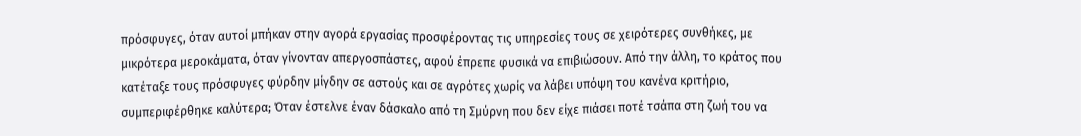πρόσφυγες, όταν αυτοί μπήκαν στην αγορά εργασίας προσφέροντας τις υπηρεσίες τους σε χειρότερες συνθήκες, με μικρότερα μεροκάματα, όταν γίνονταν απεργοσπάστες, αφού έπρεπε φυσικά να επιβιώσουν. Από την άλλη, το κράτος που κατέταξε τους πρόσφυγες φύρδην μίγδην σε αστούς και σε αγρότες χωρίς να λάβει υπόψη του κανένα κριτήριο, συμπεριφέρθηκε καλύτερα; Όταν έστελνε έναν δάσκαλο από τη Σμύρνη που δεν είχε πιάσει ποτέ τσάπα στη ζωή του να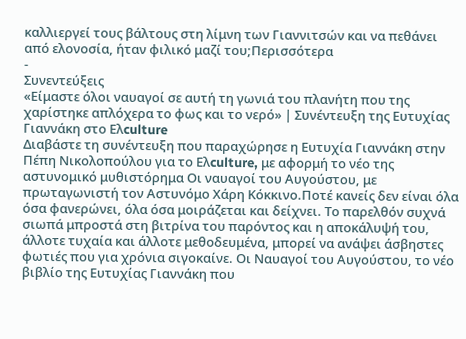καλλιεργεί τους βάλτους στη λίμνη των Γιαννιτσών και να πεθάνει από ελονοσία, ήταν φιλικό μαζί του;Περισσότερα
-
Συνεντεύξεις
«Είμαστε όλοι ναυαγοί σε αυτή τη γωνιά του πλανήτη που της χαρίστηκε απλόχερα το φως και το νερό» | Συνέντευξη της Ευτυχίας Γιαννάκη στο Ελculture
Διαβάστε τη συνέντευξη που παραχώρησε η Ευτυχία Γιαννάκη στην Πέπη Νικολοπούλου για το Ελculture, με αφορμή το νέο της αστυνομικό μυθιστόρημα Οι ναυαγοί του Αυγούστου, με πρωταγωνιστή τον Αστυνόμο Χάρη Κόκκινο.Ποτέ κανείς δεν είναι όλα όσα φανερώνει, όλα όσα μοιράζεται και δείχνει. Το παρελθόν συχνά σιωπά μπροστά στη βιτρίνα του παρόντος και η αποκάλυψή του, άλλοτε τυχαία και άλλοτε μεθοδευμένα, μπορεί να ανάψει άσβηστες φωτιές που για χρόνια σιγοκαίνε. Οι Ναυαγοί του Αυγούστου, το νέο βιβλίο της Ευτυχίας Γιαννάκη που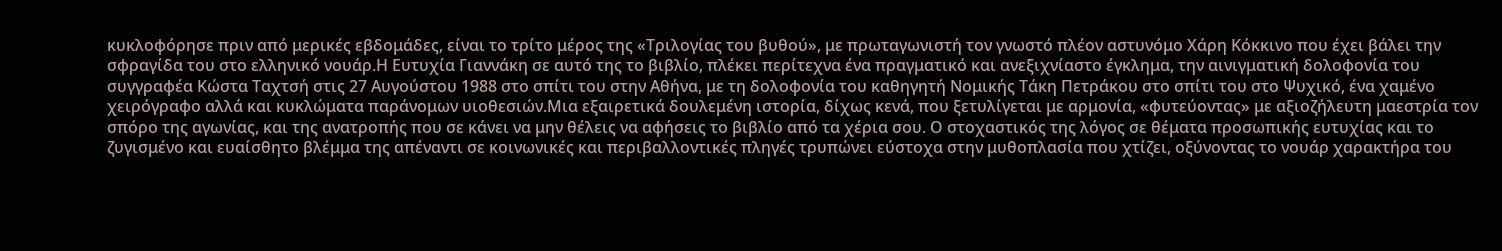κυκλοφόρησε πριν από μερικές εβδομάδες, είναι το τρίτο μέρος της «Τριλογίας του βυθού», με πρωταγωνιστή τον γνωστό πλέον αστυνόμο Χάρη Κόκκινο που έχει βάλει την σφραγίδα του στο ελληνικό νουάρ.Η Ευτυχία Γιαννάκη σε αυτό της το βιβλίο, πλέκει περίτεχνα ένα πραγματικό και ανεξιχνίαστο έγκλημα, την αινιγματική δολοφονία του συγγραφέα Κώστα Ταχτσή στις 27 Αυγούστου 1988 στο σπίτι του στην Αθήνα, με τη δολοφονία του καθηγητή Νομικής Τάκη Πετράκου στο σπίτι του στο Ψυχικό, ένα χαμένο χειρόγραφο αλλά και κυκλώματα παράνομων υιοθεσιών.Μια εξαιρετικά δουλεμένη ιστορία, δίχως κενά, που ξετυλίγεται με αρμονία, «φυτεύοντας» με αξιοζήλευτη μαεστρία τον σπόρο της αγωνίας, και της ανατροπής που σε κάνει να μην θέλεις να αφήσεις το βιβλίο από τα χέρια σου. Ο στοχαστικός της λόγος σε θέματα προσωπικής ευτυχίας και το ζυγισμένο και ευαίσθητο βλέμμα της απέναντι σε κοινωνικές και περιβαλλοντικές πληγές τρυπώνει εύστοχα στην μυθοπλασία που χτίζει, οξύνοντας το νουάρ χαρακτήρα του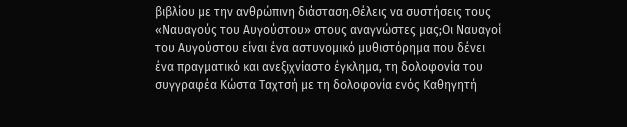βιβλίου με την ανθρώπινη διάσταση.Θέλεις να συστήσεις τους «Ναυαγούς του Αυγούστου» στους αναγνώστες μας;Οι Ναυαγοί του Αυγούστου είναι ένα αστυνομικό μυθιστόρημα που δένει ένα πραγματικό και ανεξιχνίαστο έγκλημα, τη δολοφονία του συγγραφέα Κώστα Ταχτσή με τη δολοφονία ενός Καθηγητή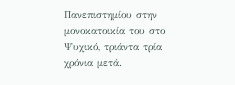Πανεπιστημίου στην μονοκατοικία του στο Ψυχικό, τριάντα τρία χρόνια μετά.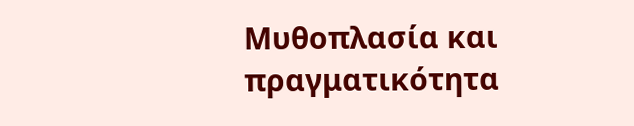Μυθοπλασία και πραγματικότητα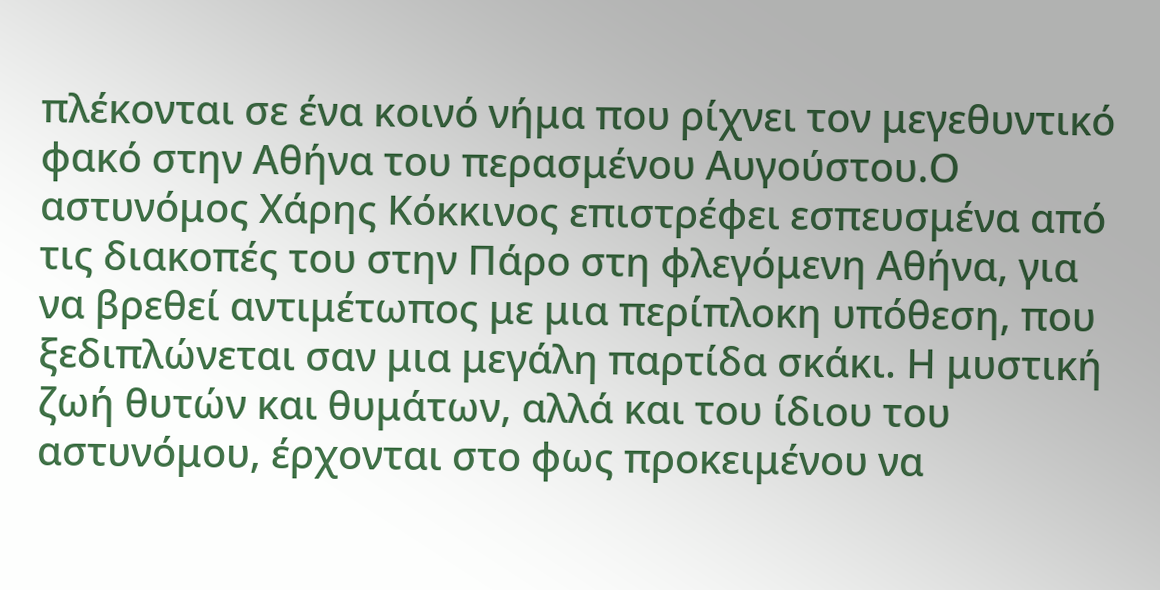πλέκονται σε ένα κοινό νήμα που ρίχνει τον μεγεθυντικό φακό στην Αθήνα του περασμένου Αυγούστου.Ο αστυνόμος Χάρης Κόκκινος επιστρέφει εσπευσμένα από τις διακοπές του στην Πάρο στη φλεγόμενη Αθήνα, για να βρεθεί αντιμέτωπος με μια περίπλοκη υπόθεση, που ξεδιπλώνεται σαν μια μεγάλη παρτίδα σκάκι. Η μυστική ζωή θυτών και θυμάτων, αλλά και του ίδιου του αστυνόμου, έρχονται στο φως προκειμένου να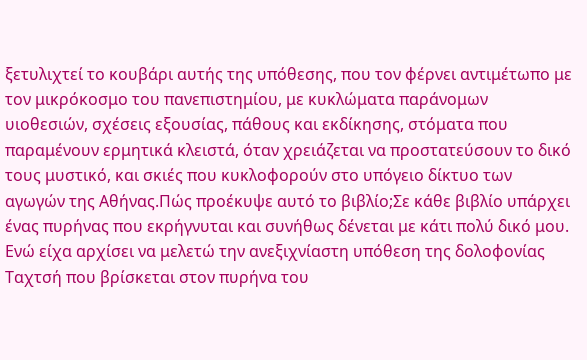ξετυλιχτεί το κουβάρι αυτής της υπόθεσης, που τον φέρνει αντιμέτωπο με τον μικρόκοσμο του πανεπιστημίου, με κυκλώματα παράνομων υιοθεσιών, σχέσεις εξουσίας, πάθους και εκδίκησης, στόματα που παραμένουν ερμητικά κλειστά, όταν χρειάζεται να προστατεύσουν το δικό τους μυστικό, και σκιές που κυκλοφορούν στο υπόγειο δίκτυο των αγωγών της Αθήνας.Πώς προέκυψε αυτό το βιβλίο;Σε κάθε βιβλίο υπάρχει ένας πυρήνας που εκρήγνυται και συνήθως δένεται με κάτι πολύ δικό μου. Ενώ είχα αρχίσει να μελετώ την ανεξιχνίαστη υπόθεση της δολοφονίας Ταχτσή που βρίσκεται στον πυρήνα του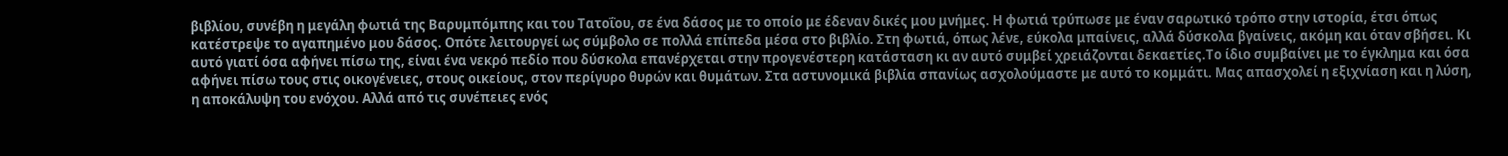βιβλίου, συνέβη η μεγάλη φωτιά της Βαρυμπόμπης και του Τατοΐου, σε ένα δάσος με το οποίο με έδεναν δικές μου μνήμες. Η φωτιά τρύπωσε με έναν σαρωτικό τρόπο στην ιστορία, έτσι όπως κατέστρεψε το αγαπημένο μου δάσος. Οπότε λειτουργεί ως σύμβολο σε πολλά επίπεδα μέσα στο βιβλίο. Στη φωτιά, όπως λένε, εύκολα μπαίνεις, αλλά δύσκολα βγαίνεις, ακόμη και όταν σβήσει. Κι αυτό γιατί όσα αφήνει πίσω της, είναι ένα νεκρό πεδίο που δύσκολα επανέρχεται στην προγενέστερη κατάσταση κι αν αυτό συμβεί χρειάζονται δεκαετίες.Το ίδιο συμβαίνει με το έγκλημα και όσα αφήνει πίσω τους στις οικογένειες, στους οικείους, στον περίγυρο θυρών και θυμάτων. Στα αστυνομικά βιβλία σπανίως ασχολούμαστε με αυτό το κομμάτι. Μας απασχολεί η εξιχνίαση και η λύση, η αποκάλυψη του ενόχου. Αλλά από τις συνέπειες ενός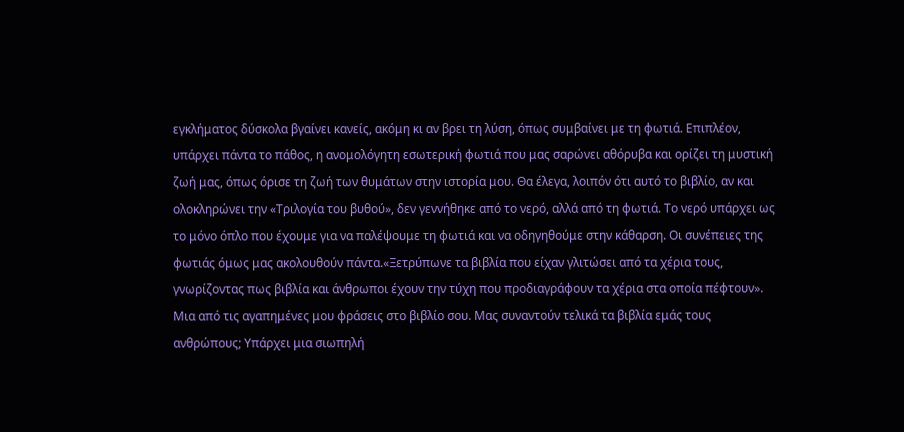εγκλήματος δύσκολα βγαίνει κανείς, ακόμη κι αν βρει τη λύση, όπως συμβαίνει με τη φωτιά. Επιπλέον, υπάρχει πάντα το πάθος, η ανομολόγητη εσωτερική φωτιά που μας σαρώνει αθόρυβα και ορίζει τη μυστική ζωή μας, όπως όρισε τη ζωή των θυμάτων στην ιστορία μου. Θα έλεγα, λοιπόν ότι αυτό το βιβλίο, αν και ολοκληρώνει την «Τριλογία του βυθού», δεν γεννήθηκε από το νερό, αλλά από τη φωτιά. Το νερό υπάρχει ως το μόνο όπλο που έχουμε για να παλέψουμε τη φωτιά και να οδηγηθούμε στην κάθαρση. Οι συνέπειες της φωτιάς όμως μας ακολουθούν πάντα.«Ξετρύπωνε τα βιβλία που είχαν γλιτώσει από τα χέρια τους, γνωρίζοντας πως βιβλία και άνθρωποι έχουν την τύχη που προδιαγράφουν τα χέρια στα οποία πέφτουν». Μια από τις αγαπημένες μου φράσεις στο βιβλίο σου. Μας συναντούν τελικά τα βιβλία εμάς τους ανθρώπους; Υπάρχει μια σιωπηλή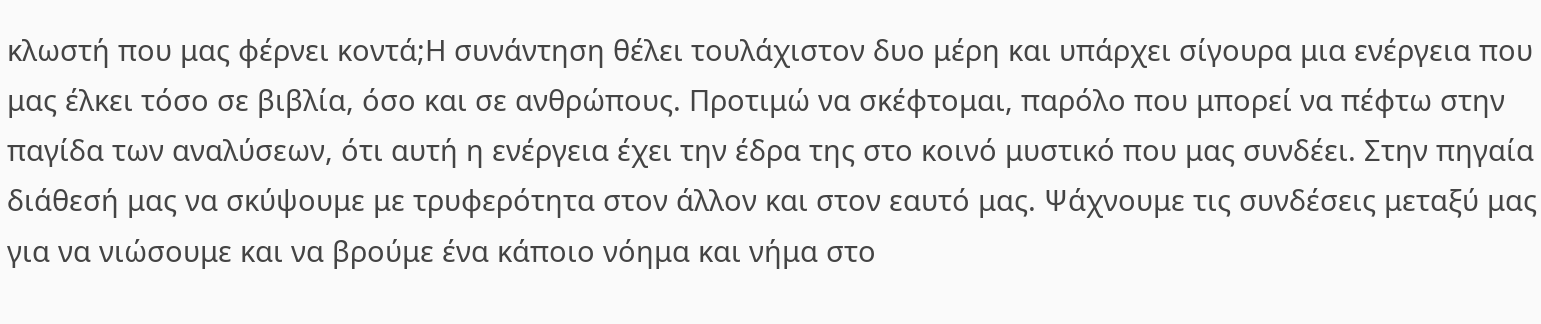κλωστή που μας φέρνει κοντά;Η συνάντηση θέλει τουλάχιστον δυο μέρη και υπάρχει σίγουρα μια ενέργεια που μας έλκει τόσο σε βιβλία, όσο και σε ανθρώπους. Προτιμώ να σκέφτομαι, παρόλο που μπορεί να πέφτω στην παγίδα των αναλύσεων, ότι αυτή η ενέργεια έχει την έδρα της στο κοινό μυστικό που μας συνδέει. Στην πηγαία διάθεσή μας να σκύψουμε με τρυφερότητα στον άλλον και στον εαυτό μας. Ψάχνουμε τις συνδέσεις μεταξύ μας για να νιώσουμε και να βρούμε ένα κάποιο νόημα και νήμα στο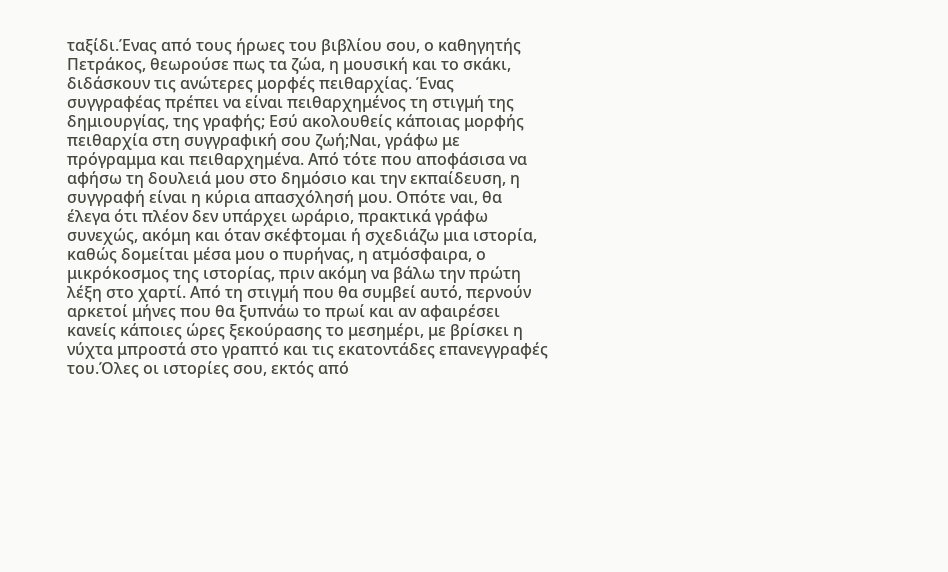ταξίδι.Ένας από τους ήρωες του βιβλίου σου, ο καθηγητής Πετράκος, θεωρούσε πως τα ζώα, η μουσική και το σκάκι, διδάσκουν τις ανώτερες μορφές πειθαρχίας. Ένας συγγραφέας πρέπει να είναι πειθαρχημένος τη στιγμή της δημιουργίας, της γραφής; Εσύ ακολουθείς κάποιας μορφής πειθαρχία στη συγγραφική σου ζωή;Ναι, γράφω με πρόγραμμα και πειθαρχημένα. Από τότε που αποφάσισα να αφήσω τη δουλειά μου στο δημόσιο και την εκπαίδευση, η συγγραφή είναι η κύρια απασχόλησή μου. Οπότε ναι, θα έλεγα ότι πλέον δεν υπάρχει ωράριο, πρακτικά γράφω συνεχώς, ακόμη και όταν σκέφτομαι ή σχεδιάζω μια ιστορία, καθώς δομείται μέσα μου ο πυρήνας, η ατμόσφαιρα, ο μικρόκοσμος της ιστορίας, πριν ακόμη να βάλω την πρώτη λέξη στο χαρτί. Από τη στιγμή που θα συμβεί αυτό, περνούν αρκετοί μήνες που θα ξυπνάω το πρωί και αν αφαιρέσει κανείς κάποιες ώρες ξεκούρασης το μεσημέρι, με βρίσκει η νύχτα μπροστά στο γραπτό και τις εκατοντάδες επανεγγραφές του.Όλες οι ιστορίες σου, εκτός από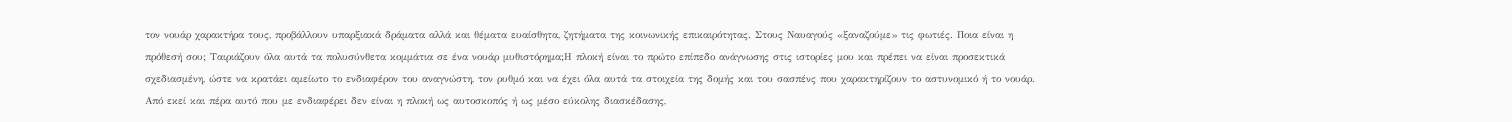τον νουάρ χαρακτήρα τους, προβάλλουν υπαρξιακά δράματα αλλά και θέματα ευαίσθητα, ζητήματα της κοινωνικής επικαιρότητας. Στους Ναυαγούς «ξαναζούμε» τις φωτιές. Ποια είναι η πρόθεσή σου; Ταιριάζουν όλα αυτά τα πολυσύνθετα κομμάτια σε ένα νουάρ μυθιστόρημα;Η πλοκή είναι το πρώτο επίπεδο ανάγνωσης στις ιστορίες μου και πρέπει να είναι προσεκτικά σχεδιασμένη, ώστε να κρατάει αμείωτο το ενδιαφέρον του αναγνώστη, τον ρυθμό και να έχει όλα αυτά τα στοιχεία της δομής και του σασπένς που χαρακτηρίζουν το αστυνομικό ή το νουάρ. Από εκεί και πέρα αυτό που με ενδιαφέρει δεν είναι η πλοκή ως αυτοσκοπός ή ως μέσο εύκολης διασκέδασης,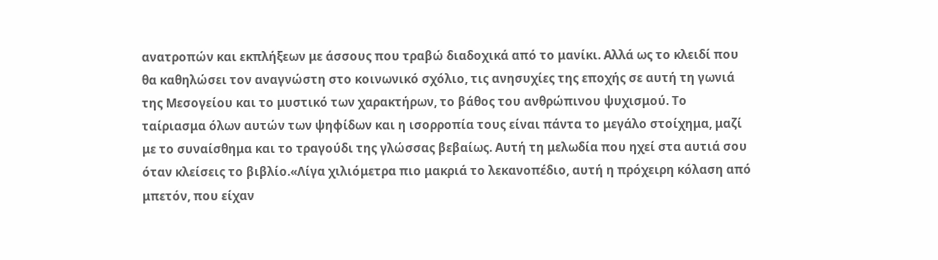ανατροπών και εκπλήξεων με άσσους που τραβώ διαδοχικά από το μανίκι. Αλλά ως το κλειδί που θα καθηλώσει τον αναγνώστη στο κοινωνικό σχόλιο, τις ανησυχίες της εποχής σε αυτή τη γωνιά της Μεσογείου και το μυστικό των χαρακτήρων, το βάθος του ανθρώπινου ψυχισμού. Το ταίριασμα όλων αυτών των ψηφίδων και η ισορροπία τους είναι πάντα το μεγάλο στοίχημα, μαζί με το συναίσθημα και το τραγούδι της γλώσσας βεβαίως. Αυτή τη μελωδία που ηχεί στα αυτιά σου όταν κλείσεις το βιβλίο.«Λίγα χιλιόμετρα πιο μακριά το λεκανοπέδιο, αυτή η πρόχειρη κόλαση από μπετόν, που είχαν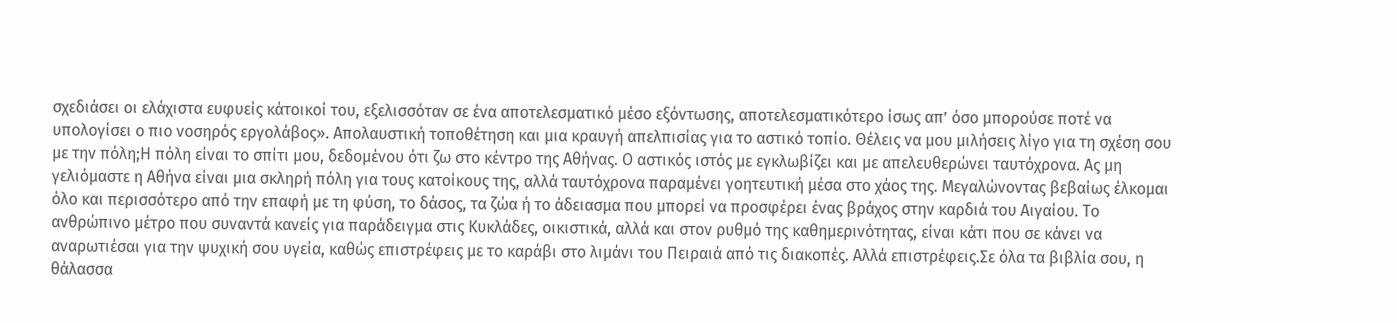σχεδιάσει οι ελάχιστα ευφυείς κάτοικοί του, εξελισσόταν σε ένα αποτελεσματικό μέσο εξόντωσης, αποτελεσματικότερο ίσως απ’ όσο μπορούσε ποτέ να υπολογίσει ο πιο νοσηρός εργολάβος». Απολαυστική τοποθέτηση και μια κραυγή απελπισίας για το αστικό τοπίο. Θέλεις να μου μιλήσεις λίγο για τη σχέση σου με την πόλη;Η πόλη είναι το σπίτι μου, δεδομένου ότι ζω στο κέντρο της Αθήνας. Ο αστικός ιστός με εγκλωβίζει και με απελευθερώνει ταυτόχρονα. Ας μη γελιόμαστε η Αθήνα είναι μια σκληρή πόλη για τους κατοίκους της, αλλά ταυτόχρονα παραμένει γοητευτική μέσα στο χάος της. Μεγαλώνοντας βεβαίως έλκομαι όλο και περισσότερο από την επαφή με τη φύση, το δάσος, τα ζώα ή το άδειασμα που μπορεί να προσφέρει ένας βράχος στην καρδιά του Αιγαίου. Το ανθρώπινο μέτρο που συναντά κανείς για παράδειγμα στις Κυκλάδες, οικιστικά, αλλά και στον ρυθμό της καθημερινότητας, είναι κάτι που σε κάνει να αναρωτιέσαι για την ψυχική σου υγεία, καθώς επιστρέφεις με το καράβι στο λιμάνι του Πειραιά από τις διακοπές. Αλλά επιστρέφεις.Σε όλα τα βιβλία σου, η θάλασσα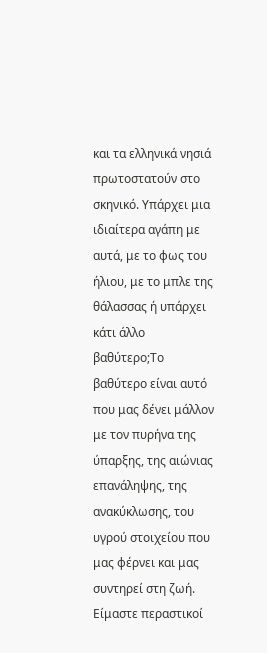και τα ελληνικά νησιά πρωτοστατούν στο σκηνικό. Υπάρχει μια ιδιαίτερα αγάπη με αυτά, με το φως του ήλιου, με το μπλε της θάλασσας ή υπάρχει κάτι άλλο βαθύτερο;Το βαθύτερο είναι αυτό που μας δένει μάλλον με τον πυρήνα της ύπαρξης, της αιώνιας επανάληψης, της ανακύκλωσης, του υγρού στοιχείου που μας φέρνει και μας συντηρεί στη ζωή. Είμαστε περαστικοί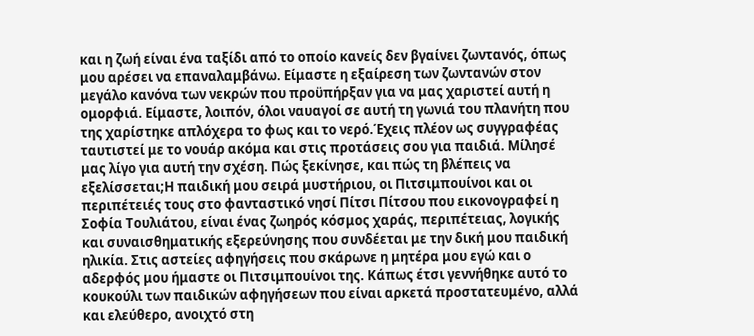και η ζωή είναι ένα ταξίδι από το οποίο κανείς δεν βγαίνει ζωντανός, όπως μου αρέσει να επαναλαμβάνω. Είμαστε η εξαίρεση των ζωντανών στον μεγάλο κανόνα των νεκρών που προϋπήρξαν για να μας χαριστεί αυτή η ομορφιά. Είμαστε, λοιπόν, όλοι ναυαγοί σε αυτή τη γωνιά του πλανήτη που της χαρίστηκε απλόχερα το φως και το νερό.Έχεις πλέον ως συγγραφέας ταυτιστεί με το νουάρ ακόμα και στις προτάσεις σου για παιδιά. Μίλησέ μας λίγο για αυτή την σχέση. Πώς ξεκίνησε, και πώς τη βλέπεις να εξελίσσεται;Η παιδική μου σειρά μυστήριου, οι Πιτσιμπουίνοι και οι περιπέτειές τους στο φανταστικό νησί Πίτσι Πίτσου που εικονογραφεί η Σοφία Τουλιάτου, είναι ένας ζωηρός κόσμος χαράς, περιπέτειας, λογικής και συναισθηματικής εξερεύνησης που συνδέεται με την δική μου παιδική ηλικία. Στις αστείες αφηγήσεις που σκάρωνε η μητέρα μου εγώ και ο αδερφός μου ήμαστε οι Πιτσιμπουίνοι της. Κάπως έτσι γεννήθηκε αυτό το κουκούλι των παιδικών αφηγήσεων που είναι αρκετά προστατευμένο, αλλά και ελεύθερο, ανοιχτό στη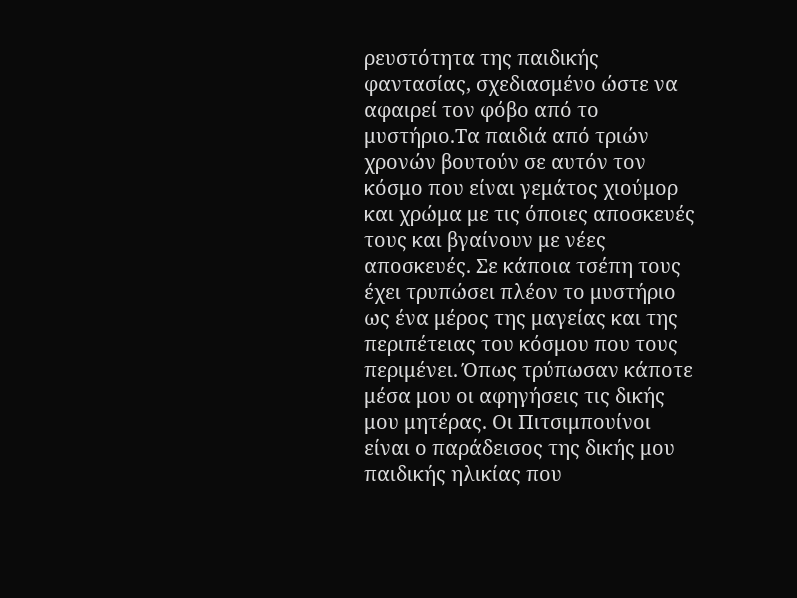ρευστότητα της παιδικής φαντασίας, σχεδιασμένο ώστε να αφαιρεί τον φόβο από το μυστήριο.Τα παιδιά από τριών χρονών βουτούν σε αυτόν τον κόσμο που είναι γεμάτος χιούμορ και χρώμα με τις όποιες αποσκευές τους και βγαίνουν με νέες αποσκευές. Σε κάποια τσέπη τους έχει τρυπώσει πλέον το μυστήριο ως ένα μέρος της μαγείας και της περιπέτειας του κόσμου που τους περιμένει. Όπως τρύπωσαν κάποτε μέσα μου οι αφηγήσεις τις δικής μου μητέρας. Οι Πιτσιμπουίνοι είναι ο παράδεισος της δικής μου παιδικής ηλικίας που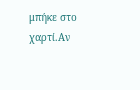μπήκε στο χαρτί.Αν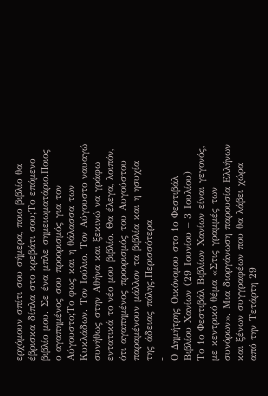ερχόμουν σπίτι σου σήμερα, ποιο βιβλίο θα έβρισκα δίπλα στο κρεβάτι σου;Το επόμενο βιβλίο μου. Σε ένα μπλε σημειωματάριο.Ποιος ο αγαπημένος σου προορισμός για τον Αύγουστο;Το φως και η θάλασσα των Κυκλάδων. Τον Ιούλιο. Τον Αύγουστο ναυαγώ συνήθως στην Αθήνα και ξεκινώ να γράφω εντατικά το νέο μου βιβλίο. Θα έλεγα, λοιπόν, ότι αγαπημένος προορισμός του Αυγούστου παραμένουν μάλλον τα βιβλία και η ησυχία της άδειας πόλης.Περισσότερα
-
Ο Δημήτρης Οικόνομου στο 1ο Φεστιβάλ Βιβλίου Χανίων (29 Ιουνίου – 3 Ιουλίου)
Το 1ο Φεστιβάλ Βιβλίων Χανίων είναι γεγονός, με κεντρικό θέμα «Στις γραμμές των συνόρων». Μια διοργάνωση παρουσία Ελλήνων και ξένων συγγραφέων που θα λάβει χώρα από την Τετάρτη 29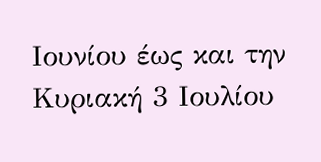Ιουνίου έως και την Κυριακή 3 Ιουλίου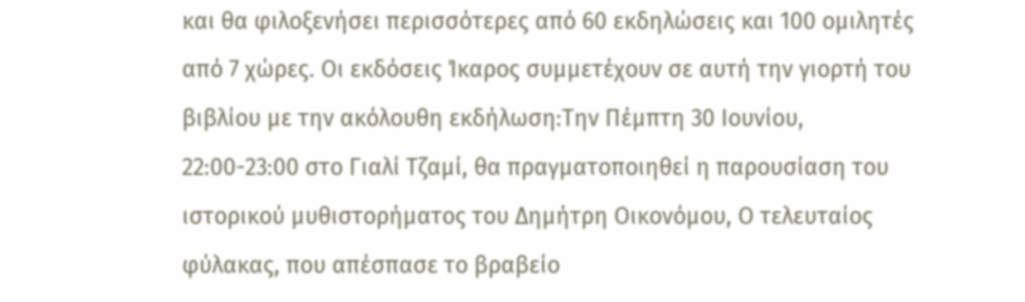και θα φιλοξενήσει περισσότερες από 60 εκδηλώσεις και 100 ομιλητές από 7 χώρες. Οι εκδόσεις Ίκαρος συμμετέχουν σε αυτή την γιορτή του βιβλίου με την ακόλουθη εκδήλωση:Την Πέμπτη 30 Ιουνίου, 22:00-23:00 στο Γιαλί Τζαμί, θα πραγματοποιηθεί η παρουσίαση του ιστορικού μυθιστορήματος του Δημήτρη Οικονόμου, Ο τελευταίος φύλακας, που απέσπασε το βραβείο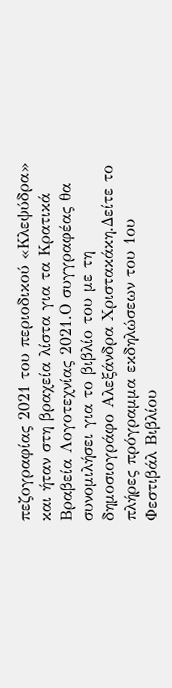πεζογραφίας 2021 του περιοδικού «Κλεψύδρα» και ήταν στη βραχεία λίστα για τα Κρατικά Βραβεία Λογοτεχνίας 2021.Ο συγγραφέας θα συνομιλήσει για το βιβλίο του με τη δημοσιογράφο Αλεξάνδρα Χριστακάκη.Δείτε το πλήρες πρόγραμμα εκδηλώσεων του 1ου Φεστιβάλ Βιβλίου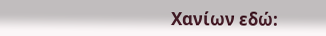Χανίων εδώ: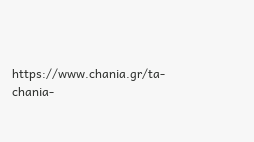https://www.chania.gr/ta-chania-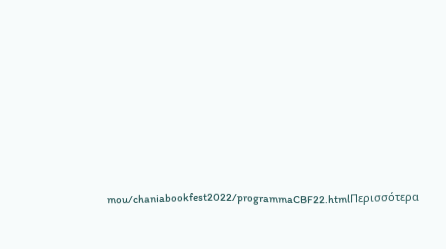mou/chaniabookfest2022/programmaCBF22.htmlΠερισσότερα